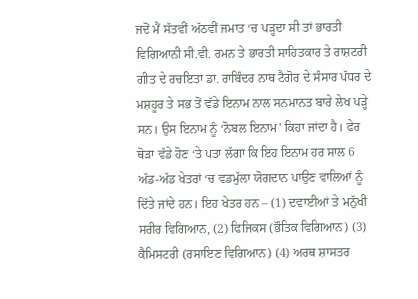ਜਦੋਂ ਮੈਂ ਸੱਤਵੀਂ ਅੱਠਵੀਂ ਜਮਾਤ ‘ਚ ਪੜ੍ਹਦਾ ਸੀ ਤਾਂ ਭਾਰਤੀ ਵਿਗਿਆਨੀ ਸੀ.ਵੀ. ਰਮਨ ਤੇ ਭਾਰਤੀ ਸਾਹਿਤਕਾਰ ਤੇ ਰਾਸ਼ਟਰੀ ਗੀਤ ਦੇ ਰਚਇਤਾ ਡਾ. ਰਾਬਿੰਦਰ ਨਾਥ ਟੈਗੋਰ ਦੇ ਸੰਸਾਰ ਪੱਧਰ ਦੇ ਮਸ਼ਹੂਰ ਤੇ ਸਭ ਤੋਂ ਵੱਡੇ ਇਨਾਮ ਨਾਲ ਸਨਮਾਨਤ ਬਾਰੇ ਲੇਖ ਪੜ੍ਹੇ ਸਨ। ਉਸ ਇਨਾਮ ਨੂੰ ‘ਨੋਬਲ ਇਨਾਮ’ ਕਿਹਾ ਜਾਂਦਾ ਹੈ। ਫੇਰ ਥੋੜਾ ਵੱਡੇ ਹੋਣ ‘ਤੇ ਪਤਾ ਲੱਗਾ ਕਿ ਇਹ ਇਨਾਮ ਹਰ ਸਾਲ 6 ਅੱਡ-ਅੱਡ ਖੇਤਰਾਂ ‘ਚ ਵਡਮੁੱਲਾ ਯੋਗਦਾਨ ਪਾਉਣ ਵਾਲਿਆਂ ਨੂੰ ਦਿੱਤੇ ਜਾਂਦੇ ਹਨ। ਇਹ ਖੇਤਰ ਹਨ – (1) ਦਵਾਈਆਂ ਤੇ ਮਨੁੱਖੀ ਸਰੀਰ ਵਿਗਿਆਨ, (2) ਫਿਜਿਕਸ (ਭੌਤਿਕ ਵਿਗਿਆਨ) (3) ਕੈਮਿਸਟਰੀ (ਰਸਾਇਣ ਵਿਗਿਆਨ) (4) ਅਰਥ ਸ਼ਾਸਤਰ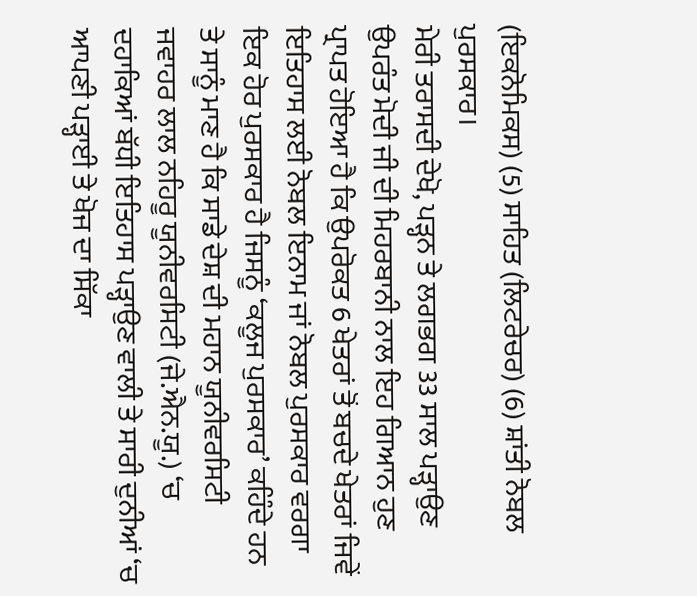(ਇਕਨੋਮਿਕਸ) (5) ਸਾਹਿਤ (ਲਿਟਰੇਚਰ) (6) ਸ਼ਾਂਤੀ ਨੋਬਲ ਪੁਰਸਕਾਰ।
ਮੇਰੀ ਤਰਾਸਦੀ ਦੇਖੋ, ਪੜ੍ਹਨ ਤੇ ਲਗਭਗ 33 ਸਾਲ ਪੜ੍ਹਾਉਣ ਉਪਰੰਤ ਮੋਦੀ ਜੀ ਦੀ ਮਿਹਰਬਾਨੀ ਨਾਲ ਇਹ ਗਿਆਨ ਹੁਣ ਪ੍ਰਾਪਤ ਹੋਇਆ ਹੈ ਕਿ ਉਪਰੋਕਤ 6 ਖੇਤਰਾਂ ਤੋਂ ਬਚਦੇ ਖੇਤਰਾਂ ਜਿਵੇਂ ਇਤਿਹਾਸ ਲਈ ਨੋਬਲ ਇਨਾਮ ਜਾਂ ਨੋਬਲ ਪੁਰਸਕਾਰ ਵਰਗਾ ਇਕ ਹੋਰ ਪੁਰਸਕਾਰ ਹੈ ਜਿਸਨੂੰ ‘ਕਲੂਜ ਪੁਰਸਕਾਰ’ ਕਹਿੰਦੇ ਹਨ ਤੇ ਸਾਨੂੰ ਮਾਣ ਹੈ ਕਿ ਸਾਡੇ ਦੇਸ਼ ਦੀ ਮਹਾਨ ਯੂਨੀਵਰਸਿਟੀ ਜਵਾਹਰ ਲਾਲ ਨਹਿਰੂ ਯੂਨੀਵਰਸਿਟੀ (ਜੇ.ਐਨ.ਯੂ.) ‘ਚ ਦਹਾਕਿਆਂ ਬੱਧੀ ਇਤਿਹਾਸ ਪੜ੍ਹਾਉਣ ਵਾਲੀ ਤੇ ਸਾਰੀ ਦੁਨੀਆਂ ‘ਚ ਆਪਣੀ ਪੜ੍ਹਾਈ ਤੇ ਖੋਜ ਦਾ ਸਿੱਕਾ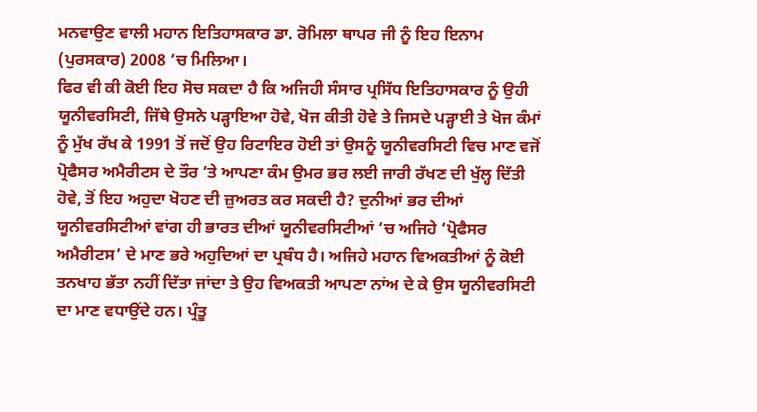ਮਨਵਾਉਣ ਵਾਲੀ ਮਹਾਨ ਇਤਿਹਾਸਕਾਰ ਡਾ. ਰੋਮਿਲਾ ਥਾਪਰ ਜੀ ਨੂੰ ਇਹ ਇਨਾਮ (ਪੁਰਸਕਾਰ) 2008 ‘ਚ ਮਿਲਿਆ।
ਫਿਰ ਵੀ ਕੀ ਕੋਈ ਇਹ ਸੋਚ ਸਕਦਾ ਹੈ ਕਿ ਅਜਿਹੀ ਸੰਸਾਰ ਪ੍ਰਸਿੱਧ ਇਤਿਹਾਸਕਾਰ ਨੂੰ ਉਹੀ ਯੂਨੀਵਰਸਿਟੀ, ਜਿੱਥੇ ਉਸਨੇ ਪੜ੍ਹਾਇਆ ਹੋਵੇ, ਖੋਜ ਕੀਤੀ ਹੋਵੇ ਤੇ ਜਿਸਦੇ ਪੜ੍ਹਾਈ ਤੇ ਖੋਜ ਕੰਮਾਂ ਨੂੰ ਮੁੱਖ ਰੱਖ ਕੇ 1991 ਤੋਂ ਜਦੋਂ ਉਹ ਰਿਟਾਇਰ ਹੋਈ ਤਾਂ ਉਸਨੂੰ ਯੂਨੀਵਰਸਿਟੀ ਵਿਚ ਮਾਣ ਵਜੋਂ ਪ੍ਰੋਫੈਸਰ ਅਮੈਰੀਟਸ ਦੇ ਤੌਰ ‘ਤੇ ਆਪਣਾ ਕੰਮ ਉਮਰ ਭਰ ਲਈ ਜਾਰੀ ਰੱਖਣ ਦੀ ਖੁੱਲ੍ਹ ਦਿੱਤੀ ਹੋਵੇ, ਤੋਂ ਇਹ ਅਹੁਦਾ ਖੋਹਣ ਦੀ ਜ਼ੁਅਰਤ ਕਰ ਸਕਦੀ ਹੈ? ਦੁਨੀਆਂ ਭਰ ਦੀਆਂ ਯੂਨੀਵਰਸਿਟੀਆਂ ਵਾਂਗ ਹੀ ਭਾਰਤ ਦੀਆਂ ਯੂਨੀਵਰਸਿਟੀਆਂ ‘ਚ ਅਜਿਹੇ ‘ਪ੍ਰੋਫੈਸਰ ਅਮੈਰੀਟਸ’ ਦੇ ਮਾਣ ਭਰੇ ਅਹੁਦਿਆਂ ਦਾ ਪ੍ਰਬੰਧ ਹੈ। ਅਜਿਹੇ ਮਹਾਨ ਵਿਅਕਤੀਆਂ ਨੂੰ ਕੋਈ ਤਨਖਾਹ ਭੱਤਾ ਨਹੀਂ ਦਿੱਤਾ ਜਾਂਦਾ ਤੇ ਉਹ ਵਿਅਕਤੀ ਆਪਣਾ ਨਾਂਅ ਦੇ ਕੇ ਉਸ ਯੂਨੀਵਰਸਿਟੀ ਦਾ ਮਾਣ ਵਧਾਉਂਦੇ ਹਨ। ਪ੍ਰੰਤੂ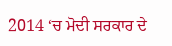2014 ‘ਚ ਮੋਦੀ ਸਰਕਾਰ ਦੇ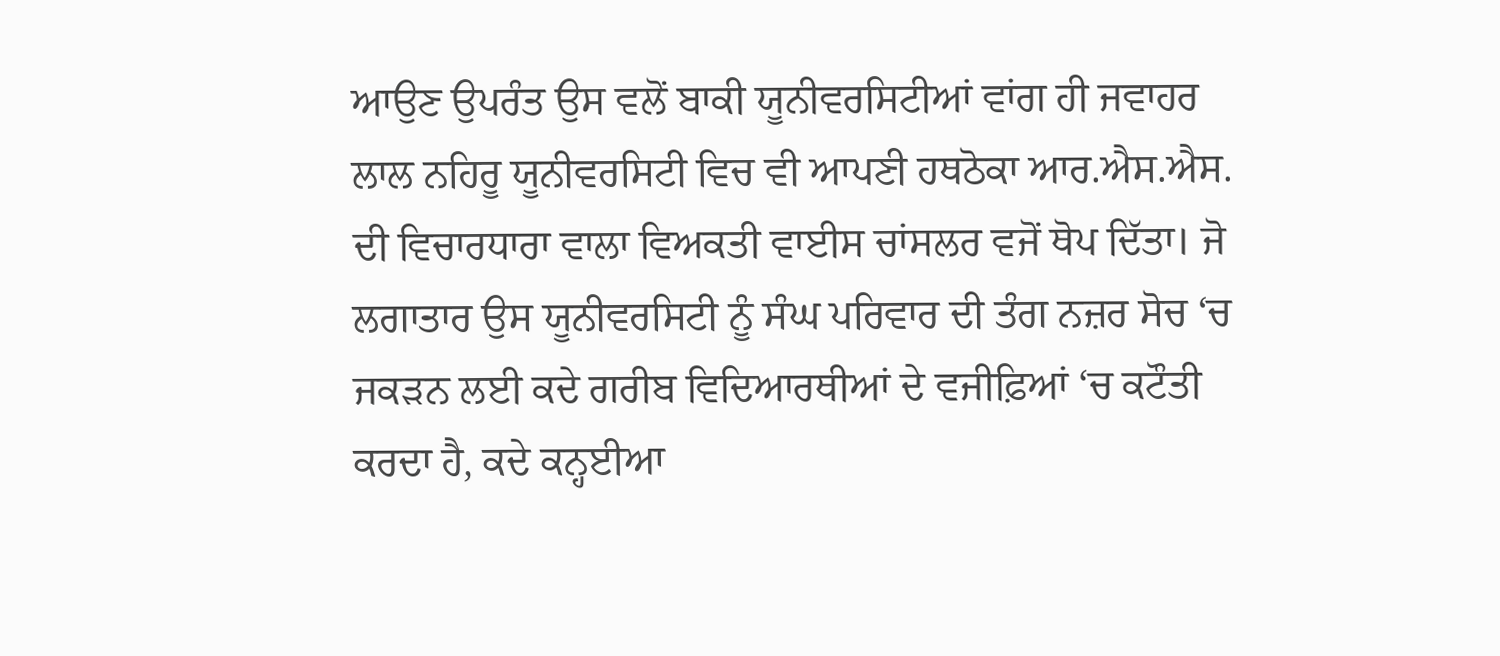ਆਉਣ ਉਪਰੰਤ ਉਸ ਵਲੋਂ ਬਾਕੀ ਯੂਨੀਵਰਸਿਟੀਆਂ ਵਾਂਗ ਹੀ ਜਵਾਹਰ ਲਾਲ ਨਹਿਰੂ ਯੂਨੀਵਰਸਿਟੀ ਵਿਚ ਵੀ ਆਪਣੀ ਹਥਠੋਕਾ ਆਰ.ਐਸ.ਐਸ. ਦੀ ਵਿਚਾਰਧਾਰਾ ਵਾਲਾ ਵਿਅਕਤੀ ਵਾਈਸ ਚਾਂਸਲਰ ਵਜੋਂ ਥੋਪ ਦਿੱਤਾ। ਜੋ ਲਗਾਤਾਰ ਉਸ ਯੂਨੀਵਰਸਿਟੀ ਨੂੰ ਸੰਘ ਪਰਿਵਾਰ ਦੀ ਤੰਗ ਨਜ਼ਰ ਸੋਚ ‘ਚ ਜਕੜਨ ਲਈ ਕਦੇ ਗਰੀਬ ਵਿਦਿਆਰਥੀਆਂ ਦੇ ਵਜੀਫ਼ਿਆਂ ‘ਚ ਕਟੌਤੀ ਕਰਦਾ ਹੈ, ਕਦੇ ਕਨ੍ਹਈਆ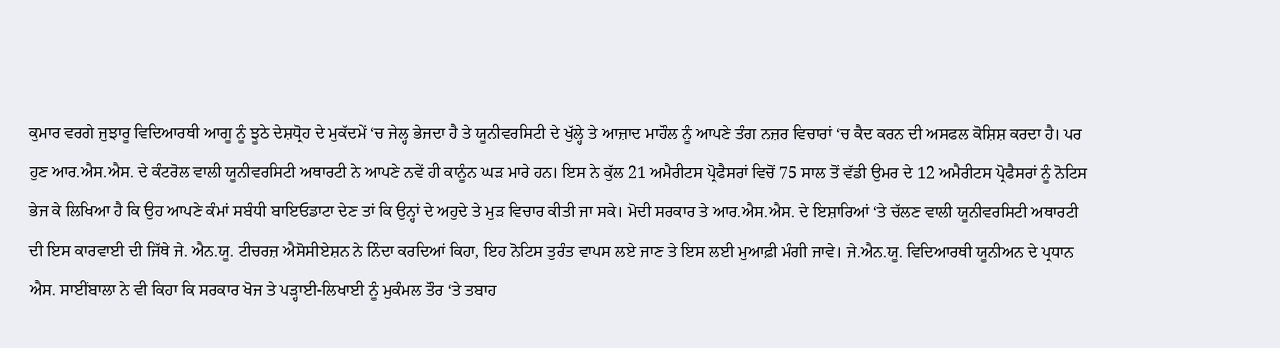ਕੁਮਾਰ ਵਰਗੇ ਜੁਝਾਰੂ ਵਿਦਿਆਰਥੀ ਆਗੂ ਨੂੰ ਝੂਠੇ ਦੇਸ਼ਧ੍ਰੋਹ ਦੇ ਮੁਕੱਦਮੇਂ ‘ਚ ਜੇਲ੍ਹ ਭੇਜਦਾ ਹੈ ਤੇ ਯੂਨੀਵਰਸਿਟੀ ਦੇ ਖੁੱਲ੍ਹੇ ਤੇ ਆਜ਼ਾਦ ਮਾਹੌਲ ਨੂੰ ਆਪਣੇ ਤੰਗ ਨਜ਼ਰ ਵਿਚਾਰਾਂ ‘ਚ ਕੈਦ ਕਰਨ ਦੀ ਅਸਫਲ ਕੋਸ਼ਿਸ਼ ਕਰਦਾ ਹੈ। ਪਰ ਹੁਣ ਆਰ.ਐਸ.ਐਸ. ਦੇ ਕੰਟਰੋਲ ਵਾਲੀ ਯੂਨੀਵਰਸਿਟੀ ਅਥਾਰਟੀ ਨੇ ਆਪਣੇ ਨਵੇਂ ਹੀ ਕਾਨੂੰਨ ਘੜ ਮਾਰੇ ਹਨ। ਇਸ ਨੇ ਕੁੱਲ 21 ਅਮੈਰੀਟਸ ਪ੍ਰੋਫੈਸਰਾਂ ਵਿਚੋਂ 75 ਸਾਲ ਤੋਂ ਵੱਡੀ ਉਮਰ ਦੇ 12 ਅਮੈਰੀਟਸ ਪ੍ਰੋਫੈਸਰਾਂ ਨੂੰ ਨੋਟਿਸ ਭੇਜ ਕੇ ਲਿਖਿਆ ਹੈ ਕਿ ਉਹ ਆਪਣੇ ਕੰਮਾਂ ਸਬੰਧੀ ਬਾਇਓਡਾਟਾ ਦੇਣ ਤਾਂ ਕਿ ਉਨ੍ਹਾਂ ਦੇ ਅਹੁਦੇ ਤੇ ਮੁੜ ਵਿਚਾਰ ਕੀਤੀ ਜਾ ਸਕੇ। ਮੋਦੀ ਸਰਕਾਰ ਤੇ ਆਰ.ਐਸ.ਐਸ. ਦੇ ਇਸ਼ਾਰਿਆਂ ‘ਤੇ ਚੱਲਣ ਵਾਲੀ ਯੂਨੀਵਰਸਿਟੀ ਅਥਾਰਟੀ ਦੀ ਇਸ ਕਾਰਵਾਈ ਦੀ ਜਿੱਥੇ ਜੇ. ਐਨ.ਯੂ. ਟੀਚਰਜ਼ ਐਸੋਸੀਏਸ਼ਨ ਨੇ ਨਿੰਦਾ ਕਰਦਿਆਂ ਕਿਹਾ, ਇਹ ਨੋਟਿਸ ਤੁਰੰਤ ਵਾਪਸ ਲਏ ਜਾਣ ਤੇ ਇਸ ਲਈ ਮੁਆਫ਼ੀ ਮੰਗੀ ਜਾਵੇ। ਜੇ.ਐਨ.ਯੂ. ਵਿਦਿਆਰਥੀ ਯੂਨੀਅਨ ਦੇ ਪ੍ਰਧਾਨ ਐਸ. ਸਾਈਂਬਾਲਾ ਨੇ ਵੀ ਕਿਹਾ ਕਿ ਸਰਕਾਰ ਖੋਜ ਤੇ ਪੜ੍ਹਾਈ-ਲਿਖਾਈ ਨੂੰ ਮੁਕੰਮਲ ਤੌਰ ‘ਤੇ ਤਬਾਹ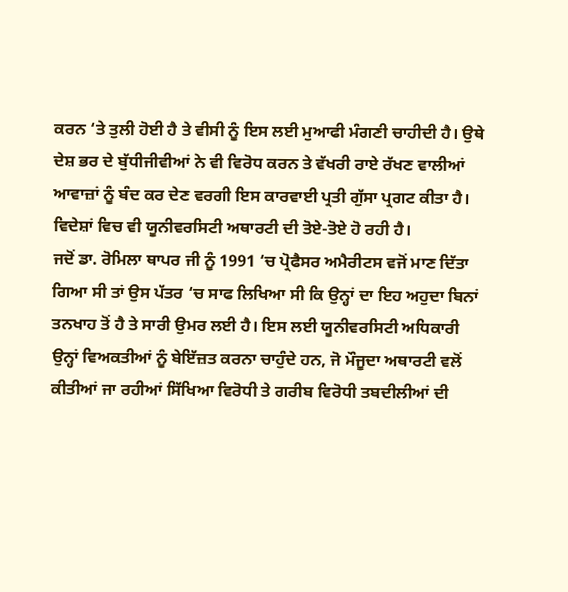ਕਰਨ ‘ਤੇ ਤੁਲੀ ਹੋਈ ਹੈ ਤੇ ਵੀਸੀ ਨੂੰ ਇਸ ਲਈ ਮੁਆਫੀ ਮੰਗਣੀ ਚਾਹੀਦੀ ਹੈ। ਉਥੇ ਦੇਸ਼ ਭਰ ਦੇ ਬੁੱਧੀਜੀਵੀਆਂ ਨੇ ਵੀ ਵਿਰੋਧ ਕਰਨ ਤੇ ਵੱਖਰੀ ਰਾਏ ਰੱਖਣ ਵਾਲੀਆਂ ਆਵਾਜ਼ਾਂ ਨੂੰ ਬੰਦ ਕਰ ਦੇਣ ਵਰਗੀ ਇਸ ਕਾਰਵਾਈ ਪ੍ਰਤੀ ਗੁੱਸਾ ਪ੍ਰਗਟ ਕੀਤਾ ਹੈ। ਵਿਦੇਸ਼ਾਂ ਵਿਚ ਵੀ ਯੂਨੀਵਰਸਿਟੀ ਅਥਾਰਟੀ ਦੀ ਤੋਏ-ਤੋਏ ਹੋ ਰਹੀ ਹੈ।
ਜਦੋਂ ਡਾ. ਰੋਮਿਲਾ ਥਾਪਰ ਜੀ ਨੂੰ 1991 ‘ਚ ਪ੍ਰੋਫੈਸਰ ਅਮੈਰੀਟਸ ਵਜੋਂ ਮਾਣ ਦਿੱਤਾ ਗਿਆ ਸੀ ਤਾਂ ਉਸ ਪੱਤਰ ‘ਚ ਸਾਫ ਲਿਖਿਆ ਸੀ ਕਿ ਉਨ੍ਹਾਂ ਦਾ ਇਹ ਅਹੁਦਾ ਬਿਨਾਂ ਤਨਖਾਹ ਤੋਂ ਹੈ ਤੇ ਸਾਰੀ ਉਮਰ ਲਈ ਹੈ। ਇਸ ਲਈ ਯੂਨੀਵਰਸਿਟੀ ਅਧਿਕਾਰੀ ਉਨ੍ਹਾਂ ਵਿਅਕਤੀਆਂ ਨੂੰ ਬੇਇੱਜ਼ਤ ਕਰਨਾ ਚਾਹੁੰਦੇ ਹਨ, ਜੋ ਮੌਜੂਦਾ ਅਥਾਰਟੀ ਵਲੋਂ ਕੀਤੀਆਂ ਜਾ ਰਹੀਆਂ ਸਿੱਖਿਆ ਵਿਰੋਧੀ ਤੇ ਗਰੀਬ ਵਿਰੋਧੀ ਤਬਦੀਲੀਆਂ ਦੀ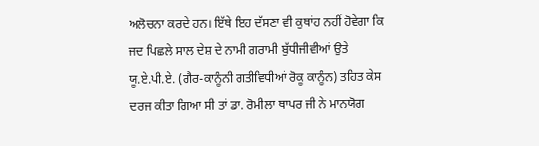ਅਲੋਚਨਾ ਕਰਦੇ ਹਨ। ਇੱਥੇ ਇਹ ਦੱਸਣਾ ਵੀ ਕੁਥਾਂਹ ਨਹੀਂ ਹੋਵੇਗਾ ਕਿ ਜਦ ਪਿਛਲੇ ਸਾਲ ਦੇਸ਼ ਦੇ ਨਾਮੀ ਗਰਾਮੀ ਬੁੱਧੀਜੀਵੀਆਂ ਉਤੇ ਯੂ.ਏ.ਪੀ.ਏ. (ਗੈਰ-ਕਾਨੂੰਨੀ ਗਤੀਵਿਧੀਆਂ ਰੋਕੂ ਕਾਨੂੰਨ) ਤਹਿਤ ਕੇਸ ਦਰਜ ਕੀਤਾ ਗਿਆ ਸੀ ਤਾਂ ਡਾ. ਰੋਮੀਲਾ ਥਾਪਰ ਜੀ ਨੇ ਮਾਨਯੋਗ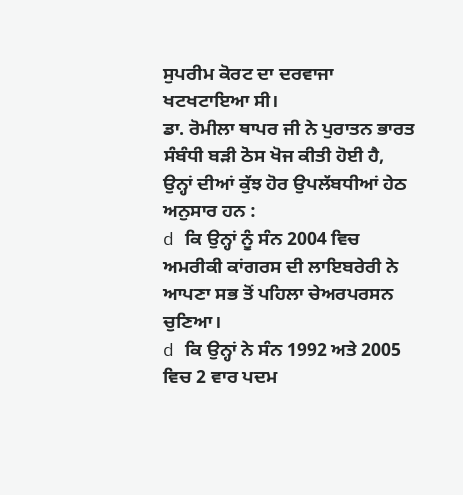ਸੁਪਰੀਮ ਕੋਰਟ ਦਾ ਦਰਵਾਜਾ ਖਟਖਟਾਇਆ ਸੀ।
ਡਾ. ਰੋਮੀਲਾ ਥਾਪਰ ਜੀ ਨੇ ਪੁਰਾਤਨ ਭਾਰਤ ਸੰਬੰਧੀ ਬੜੀ ਠੋਸ ਖੋਜ ਕੀਤੀ ਹੋਈ ਹੈ, ਉਨ੍ਹਾਂ ਦੀਆਂ ਕੁੱਝ ਹੋਰ ਉਪਲੱਬਧੀਆਂ ਹੇਠ ਅਨੁਸਾਰ ਹਨ :
d ਕਿ ਉਨ੍ਹਾਂ ਨੂੰ ਸੰਨ 2004 ਵਿਚ ਅਮਰੀਕੀ ਕਾਂਗਰਸ ਦੀ ਲਾਇਬਰੇਰੀ ਨੇ ਆਪਣਾ ਸਭ ਤੋਂ ਪਹਿਲਾ ਚੇਅਰਪਰਸਨ ਚੁਣਿਆ।
d ਕਿ ਉਨ੍ਹਾਂ ਨੇ ਸੰਨ 1992 ਅਤੇ 2005 ਵਿਚ 2 ਵਾਰ ਪਦਮ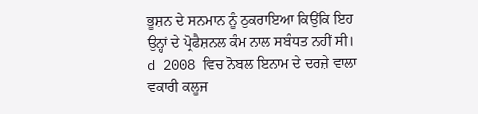ਭੂਸ਼ਨ ਦੇ ਸਨਮਾਨ ਨੂੰ ਠੁਕਰਾਇਆ ਕਿਉਂਕਿ ਇਹ ਉਨ੍ਹਾਂ ਦੇ ਪ੍ਰੋਫੈਸ਼ਨਲ ਕੰਮ ਨਾਲ ਸਬੰਧਤ ਨਹੀਂ ਸੀ।
d 2008 ਵਿਚ ਨੋਬਲ ਇਨਾਮ ਦੇ ਦਰਜ਼ੇ ਵਾਲਾ ਵਕਾਰੀ ਕਲੂਜ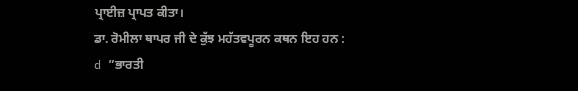ਪ੍ਰਾਈਜ਼ ਪ੍ਰਾਪਤ ਕੀਤਾ।
ਡਾ. ਰੋਮੀਲਾ ਥਾਪਰ ਜੀ ਦੇ ਕੁੱਝ ਮਹੱਤਵਪੂਰਨ ਕਥਨ ਇਹ ਹਨ :
d ”ਭਾਰਤੀ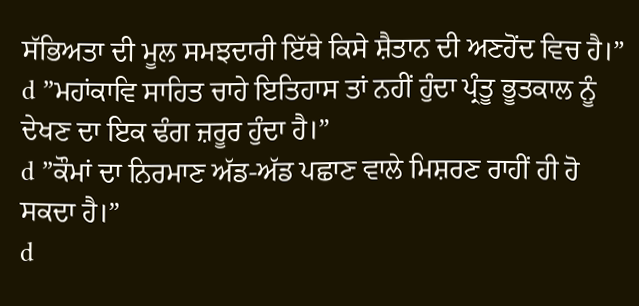ਸੱਭਿਅਤਾ ਦੀ ਮੂਲ ਸਮਝਦਾਰੀ ਇੱਥੇ ਕਿਸੇ ਸ਼ੈਤਾਨ ਦੀ ਅਣਹੋਂਦ ਵਿਚ ਹੈ।”
d ”ਮਹਾਂਕਾਵਿ ਸਾਹਿਤ ਚਾਹੇ ਇਤਿਹਾਸ ਤਾਂ ਨਹੀਂ ਹੁੰਦਾ ਪ੍ਰੰਤੂ ਭੂਤਕਾਲ ਨੂੰ ਦੇਖਣ ਦਾ ਇਕ ਢੰਗ ਜ਼ਰੂਰ ਹੁੰਦਾ ਹੈ।”
d ”ਕੌਮਾਂ ਦਾ ਨਿਰਮਾਣ ਅੱਡ-ਅੱਡ ਪਛਾਣ ਵਾਲੇ ਮਿਸ਼ਰਣ ਰਾਹੀਂ ਹੀ ਹੋ ਸਕਦਾ ਹੈ।”
d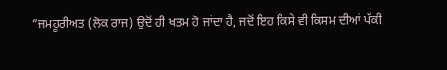”ਜਮਹੂਰੀਅਤ (ਲੋਕ ਰਾਜ) ਉਦੋਂ ਹੀ ਖਤਮ ਹੋ ਜਾਂਦਾ ਹੈ, ਜਦੋਂ ਇਹ ਕਿਸੇ ਵੀ ਕਿਸਮ ਦੀਆਂ ਪੱਕੀ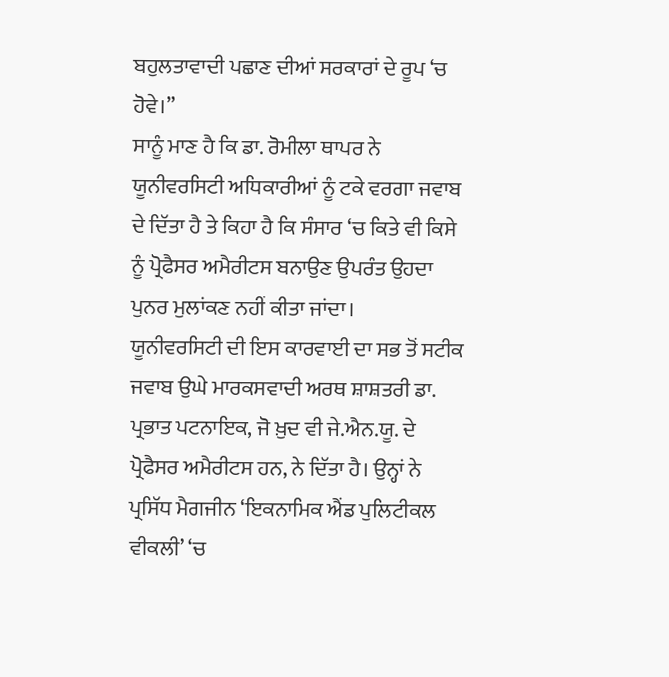ਬਹੁਲਤਾਵਾਦੀ ਪਛਾਣ ਦੀਆਂ ਸਰਕਾਰਾਂ ਦੇ ਰੂਪ ‘ਚ ਹੋਵੇ।”
ਸਾਨੂੰ ਮਾਣ ਹੈ ਕਿ ਡਾ. ਰੋਮੀਲਾ ਥਾਪਰ ਨੇ ਯੂਨੀਵਰਸਿਟੀ ਅਧਿਕਾਰੀਆਂ ਨੂੰ ਟਕੇ ਵਰਗਾ ਜਵਾਬ ਦੇ ਦਿੱਤਾ ਹੈ ਤੇ ਕਿਹਾ ਹੈ ਕਿ ਸੰਸਾਰ ‘ਚ ਕਿਤੇ ਵੀ ਕਿਸੇ ਨੂੰ ਪ੍ਰੋਫੈਸਰ ਅਮੈਰੀਟਸ ਬਨਾਉਣ ਉਪਰੰਤ ਉਹਦਾ ਪੁਨਰ ਮੁਲਾਂਕਣ ਨਹੀਂ ਕੀਤਾ ਜਾਂਦਾ।
ਯੂਨੀਵਰਸਿਟੀ ਦੀ ਇਸ ਕਾਰਵਾਈ ਦਾ ਸਭ ਤੋਂ ਸਟੀਕ ਜਵਾਬ ਉਘੇ ਮਾਰਕਸਵਾਦੀ ਅਰਥ ਸ਼ਾਸ਼ਤਰੀ ਡਾ. ਪ੍ਰਭਾਤ ਪਟਨਾਇਕ, ਜੋ ਖ਼ੁਦ ਵੀ ਜੇ.ਐਨ.ਯੂ. ਦੇ ਪ੍ਰੋਫੈਸਰ ਅਮੈਰੀਟਸ ਹਨ, ਨੇ ਦਿੱਤਾ ਹੈ। ਉਨ੍ਹਾਂ ਨੇ ਪ੍ਰਸਿੱਧ ਮੈਗਜੀਨ ‘ਇਕਨਾਮਿਕ ਐਂਡ ਪੁਲਿਟੀਕਲ ਵੀਕਲੀ’ ‘ਚ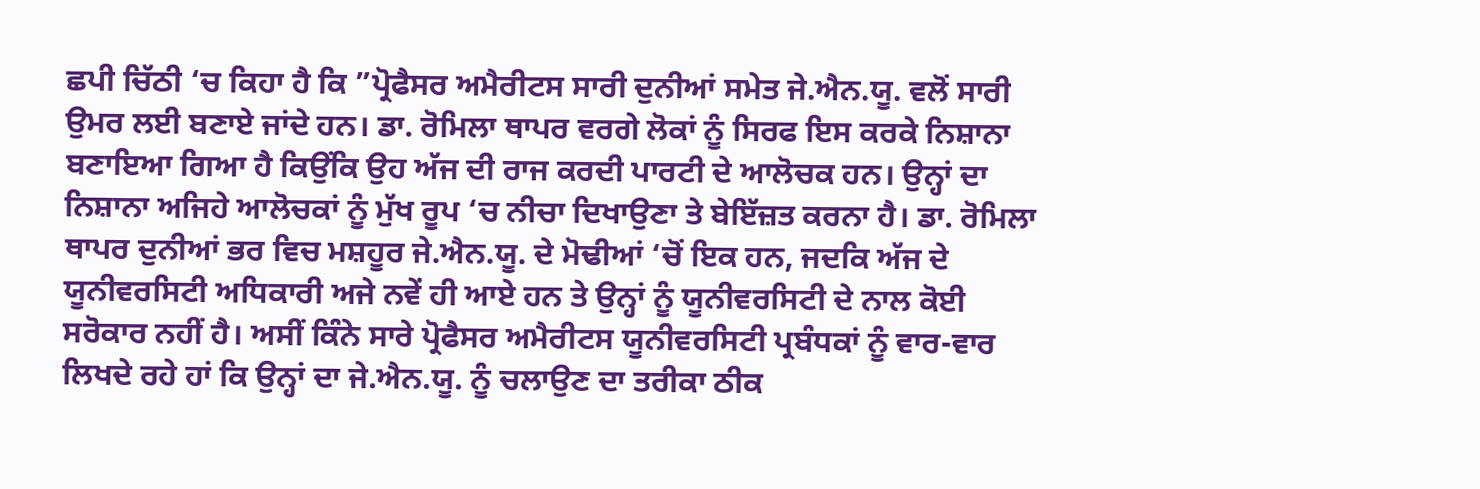ਛਪੀ ਚਿੱਠੀ ‘ਚ ਕਿਹਾ ਹੈ ਕਿ ”ਪ੍ਰੋਫੈਸਰ ਅਮੈਰੀਟਸ ਸਾਰੀ ਦੁਨੀਆਂ ਸਮੇਤ ਜੇ.ਐਨ.ਯੂ. ਵਲੋਂ ਸਾਰੀ ਉਮਰ ਲਈ ਬਣਾਏ ਜਾਂਦੇ ਹਨ। ਡਾ. ਰੋਮਿਲਾ ਥਾਪਰ ਵਰਗੇ ਲੋਕਾਂ ਨੂੰ ਸਿਰਫ ਇਸ ਕਰਕੇ ਨਿਸ਼ਾਨਾ ਬਣਾਇਆ ਗਿਆ ਹੈ ਕਿਉਂਕਿ ਉਹ ਅੱਜ ਦੀ ਰਾਜ ਕਰਦੀ ਪਾਰਟੀ ਦੇ ਆਲੋਚਕ ਹਨ। ਉਨ੍ਹਾਂ ਦਾ ਨਿਸ਼ਾਨਾ ਅਜਿਹੇ ਆਲੋਚਕਾਂ ਨੂੰ ਮੁੱਖ ਰੂਪ ‘ਚ ਨੀਚਾ ਦਿਖਾਉਣਾ ਤੇ ਬੇਇੱਜ਼ਤ ਕਰਨਾ ਹੈ। ਡਾ. ਰੋਮਿਲਾ ਥਾਪਰ ਦੁਨੀਆਂ ਭਰ ਵਿਚ ਮਸ਼ਹੂਰ ਜੇ.ਐਨ.ਯੂ. ਦੇ ਮੋਢੀਆਂ ‘ਚੋਂ ਇਕ ਹਨ, ਜਦਕਿ ਅੱਜ ਦੇ ਯੂਨੀਵਰਸਿਟੀ ਅਧਿਕਾਰੀ ਅਜੇ ਨਵੇਂ ਹੀ ਆਏ ਹਨ ਤੇ ਉਨ੍ਹਾਂ ਨੂੰ ਯੂਨੀਵਰਸਿਟੀ ਦੇ ਨਾਲ ਕੋਈ ਸਰੋਕਾਰ ਨਹੀਂ ਹੈ। ਅਸੀਂ ਕਿੰਨੇ ਸਾਰੇ ਪ੍ਰੋਫੈਸਰ ਅਮੈਰੀਟਸ ਯੂਨੀਵਰਸਿਟੀ ਪ੍ਰਬੰਧਕਾਂ ਨੂੰ ਵਾਰ-ਵਾਰ ਲਿਖਦੇ ਰਹੇ ਹਾਂ ਕਿ ਉਨ੍ਹਾਂ ਦਾ ਜੇ.ਐਨ.ਯੂ. ਨੂੰ ਚਲਾਉਣ ਦਾ ਤਰੀਕਾ ਠੀਕ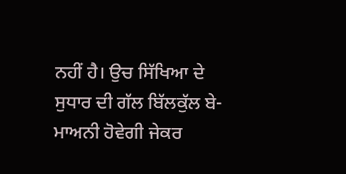ਨਹੀਂ ਹੈ। ਉਚ ਸਿੱਖਿਆ ਦੇ ਸੁਧਾਰ ਦੀ ਗੱਲ ਬਿੱਲਕੁੱਲ ਬੇ-ਮਾਅਨੀ ਹੋਵੇਗੀ ਜੇਕਰ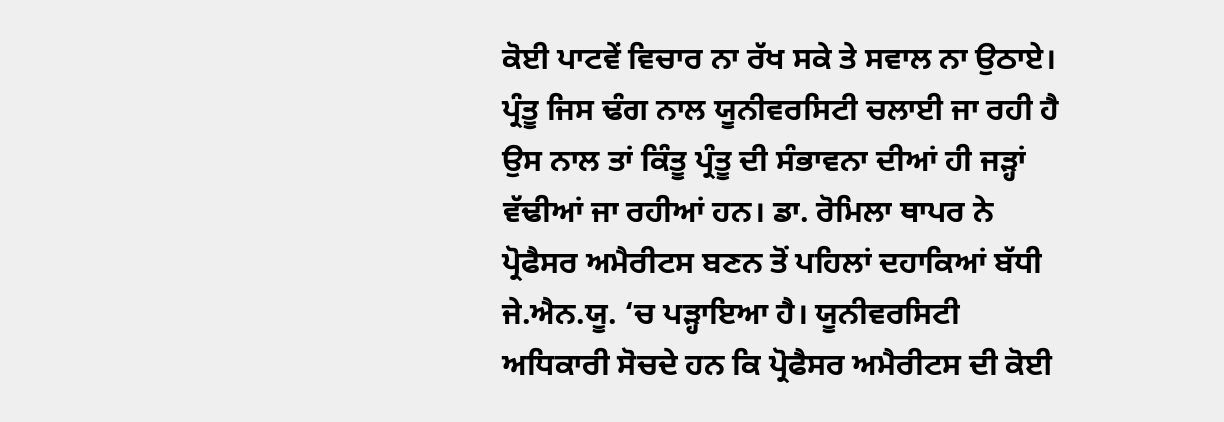ਕੋਈ ਪਾਟਵੇਂ ਵਿਚਾਰ ਨਾ ਰੱਖ ਸਕੇ ਤੇ ਸਵਾਲ ਨਾ ਉਠਾਏ। ਪ੍ਰੰਤੂ ਜਿਸ ਢੰਗ ਨਾਲ ਯੂਨੀਵਰਸਿਟੀ ਚਲਾਈ ਜਾ ਰਹੀ ਹੈ ਉਸ ਨਾਲ ਤਾਂ ਕਿੰਤੂ ਪ੍ਰੰਤੂ ਦੀ ਸੰਭਾਵਨਾ ਦੀਆਂ ਹੀ ਜੜ੍ਹਾਂ ਵੱਢੀਆਂ ਜਾ ਰਹੀਆਂ ਹਨ। ਡਾ. ਰੋਮਿਲਾ ਥਾਪਰ ਨੇ ਪ੍ਰੋਫੈਸਰ ਅਮੈਰੀਟਸ ਬਣਨ ਤੋਂ ਪਹਿਲਾਂ ਦਹਾਕਿਆਂ ਬੱਧੀ ਜੇ.ਐਨ.ਯੂ. ‘ਚ ਪੜ੍ਹਾਇਆ ਹੈ। ਯੂਨੀਵਰਸਿਟੀ ਅਧਿਕਾਰੀ ਸੋਚਦੇ ਹਨ ਕਿ ਪ੍ਰੋਫੈਸਰ ਅਮੈਰੀਟਸ ਦੀ ਕੋਈ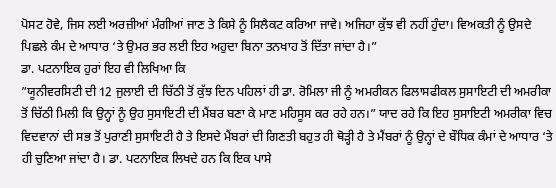ਪੋਸਟ ਹੋਵੇ, ਜਿਸ ਲਈ ਅਰਜ਼ੀਆਂ ਮੰਗੀਆਂ ਜਾਣ ਤੇ ਕਿਸੇ ਨੂੰ ਸਿਲੈਕਟ ਕਰਿਆ ਜਾਵੇ। ਅਜਿਹਾ ਕੁੱਝ ਵੀ ਨਹੀਂ ਹੁੰਦਾ। ਵਿਅਕਤੀ ਨੂੰ ਉਸਦੇ ਪਿਛਲੇ ਕੰਮ ਦੇ ਆਧਾਰ ‘ਤੇ ਉਮਰ ਭਰ ਲਈ ਇਹ ਅਹੁਦਾ ਬਿਨਾ ਤਨਖਾਹ ਤੋਂ ਦਿੱਤਾ ਜਾਂਦਾ ਹੈ।”
ਡਾ. ਪਟਨਾਇਕ ਹੁਰਾਂ ਇਹ ਵੀ ਲਿਖਿਆ ਕਿ
”ਯੂਨੀਵਰਸਿਟੀ ਦੀ 12 ਜੁਲਾਈ ਦੀ ਚਿੱਠੀ ਤੋਂ ਕੁੱਝ ਦਿਨ ਪਹਿਲਾਂ ਹੀ ਡਾ. ਰੋਮਿਲਾ ਜੀ ਨੂੰ ਅਮਰੀਕਨ ਫਿਲਾਸਫੀਕਲ ਸੁਸਾਇਟੀ ਦੀ ਅਮਰੀਕਾ ਤੋਂ ਚਿੱਠੀ ਮਿਲੀ ਕਿ ਉਨ੍ਹਾਂ ਨੂੰ ਉਹ ਸੁਸਾਇਟੀ ਦੀ ਮੈਂਬਰ ਬਣਾ ਕੇ ਮਾਣ ਮਹਿਸੂਸ ਕਰ ਰਹੇ ਹਨ।” ਯਾਦ ਰਹੇ ਕਿ ਇਹ ਸੁਸਾਇਟੀ ਅਮਰੀਕਾ ਵਿਚ ਵਿਦਵਾਨਾਂ ਦੀ ਸਭ ਤੋਂ ਪੁਰਾਣੀ ਸੁਸਾਇਟੀ ਹੈ ਤੇ ਇਸਦੇ ਮੈਂਬਰਾਂ ਦੀ ਗਿਣਤੀ ਬਹੁਤ ਹੀ ਥੋੜ੍ਹੀ ਹੈ ਤੇ ਮੈਂਬਰਾਂ ਨੂੰ ਉਨ੍ਹਾਂ ਦੇ ਬੌਧਿਕ ਕੰਮਾਂ ਦੇ ਆਧਾਰ ‘ਤੇ ਹੀ ਚੁਣਿਆ ਜਾਂਦਾ ਹੈ। ਡਾ. ਪਟਨਾਇਕ ਲਿਖਦੇ ਹਨ ਕਿ ਇਕ ਪਾਸੇ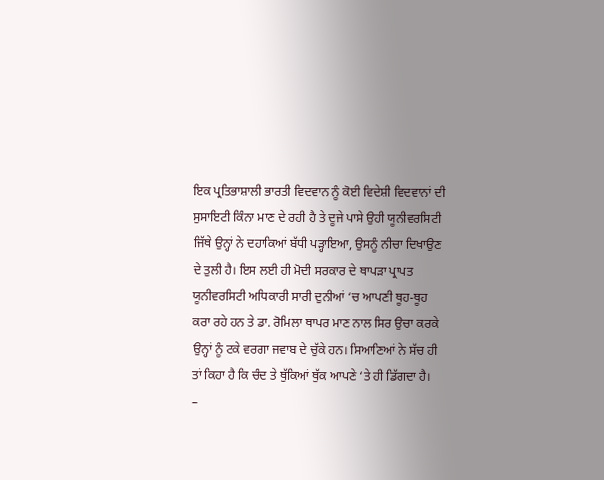ਇਕ ਪ੍ਰਤਿਭਾਸ਼ਾਲੀ ਭਾਰਤੀ ਵਿਦਵਾਨ ਨੂੰ ਕੋਈ ਵਿਦੇਸ਼ੀ ਵਿਦਵਾਨਾਂ ਦੀ ਸੁਸਾਇਟੀ ਕਿੰਨਾ ਮਾਣ ਦੇ ਰਹੀ ਹੈ ਤੇ ਦੂਜੇ ਪਾਸੇ ਉਹੀ ਯੂਨੀਵਰਸਿਟੀ ਜਿੱਥੇ ਉਨ੍ਹਾਂ ਨੇ ਦਹਾਕਿਆਂ ਬੱਧੀ ਪੜ੍ਹਾਇਆ, ਉਸਨੂੰ ਨੀਚਾ ਦਿਖਾਉਣ ਦੇ ਤੁਲੀ ਹੈ। ਇਸ ਲਈ ਹੀ ਮੋਦੀ ਸਰਕਾਰ ਦੇ ਥਾਪੜਾ ਪ੍ਰਾਪਤ ਯੂਨੀਵਰਸਿਟੀ ਅਧਿਕਾਰੀ ਸਾਰੀ ਦੁਨੀਆਂ ‘ਚ ਆਪਣੀ ਥੂਹ-ਥੂਹ ਕਰਾ ਰਹੇ ਹਨ ਤੇ ਡਾ. ਰੋਮਿਲਾ ਥਾਪਰ ਮਾਣ ਨਾਲ ਸਿਰ ਉਚਾ ਕਰਕੇ ਉਨ੍ਹਾਂ ਨੂੰ ਟਕੇ ਵਰਗਾ ਜਵਾਬ ਦੇ ਚੁੱਕੇ ਹਨ। ਸਿਆਣਿਆਂ ਨੇ ਸੱਚ ਹੀ ਤਾਂ ਕਿਹਾ ਹੈ ਕਿ ਚੰਦ ਤੇ ਥੁੱਕਿਆਂ ਥੁੱਕ ਆਪਣੇ ‘ਤੇ ਹੀ ਡਿੱਗਦਾ ਹੈ।
–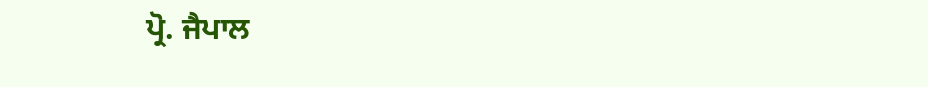ਪ੍ਰੋ. ਜੈਪਾਲ